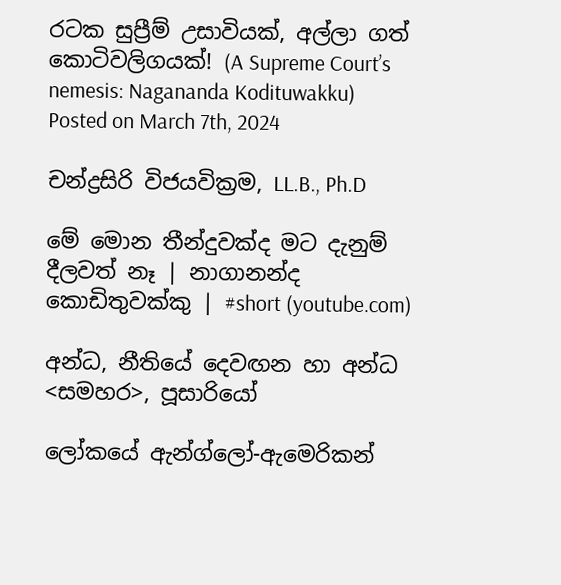රටක සුප්‍රීම් උසාවියක්, අල්ලා ගත් කොටිවලිගයක්! (A Supreme Court’s nemesis: Nagananda Kodituwakku)
Posted on March 7th, 2024

චන්ද්‍රසිරි විජයවික්‍රම, LL.B., Ph.D

මේ මොන තීන්දුවක්ද මට දැනුම් දීලවත් නෑ | නාගානන්ද කොඩිතුවක්කු | #short (youtube.com)

අන්ධ, නීතියේ දෙවඟන හා අන්ධ <සමහර>, පූසාරියෝ

ලෝකයේ ඇන්ග්ලෝ-ඇමෙරිකන්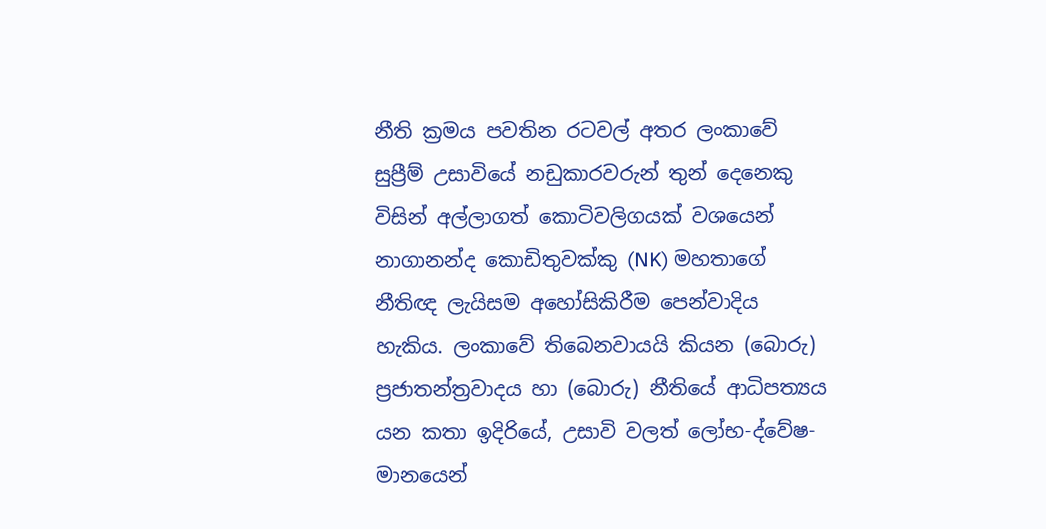නීති ක්‍රමය පවතින රටවල් අතර ලංකාවේ සුප්‍රීම් උසාවියේ නඩුකාරවරුන් තුන් දෙනෙකු විසින් අල්ලාගත් කොටිවලිගයක් වශයෙන් නාගානන්ද කොඩිතුවක්කු (NK) මහතාගේ නීතිඥ ලැයිසම අහෝසිකිරීම පෙන්වාදිය හැකිය. ලංකාවේ තිබෙනවායයි කියන (බොරු) ප්‍රජාතන්ත්‍රවාදය හා (බොරු) නීතියේ ආධිපත්‍යය යන කතා ඉදිරියේ, උසාවි වලත් ලෝභ-ද්වේෂ-මානයෙන්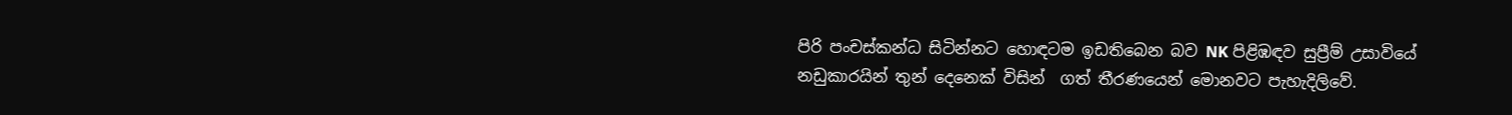පිරි පංචස්කන්ධ සිටින්නට හොඳටම ඉඩතිබෙන බව NK පිළිඹඳව සුප්‍රීම් උසාවියේ නඩුකාරයින් තුන් දෙනෙක් විසින්  ගත් තීරණයෙන් මොනවට පැහැදිලිවේ.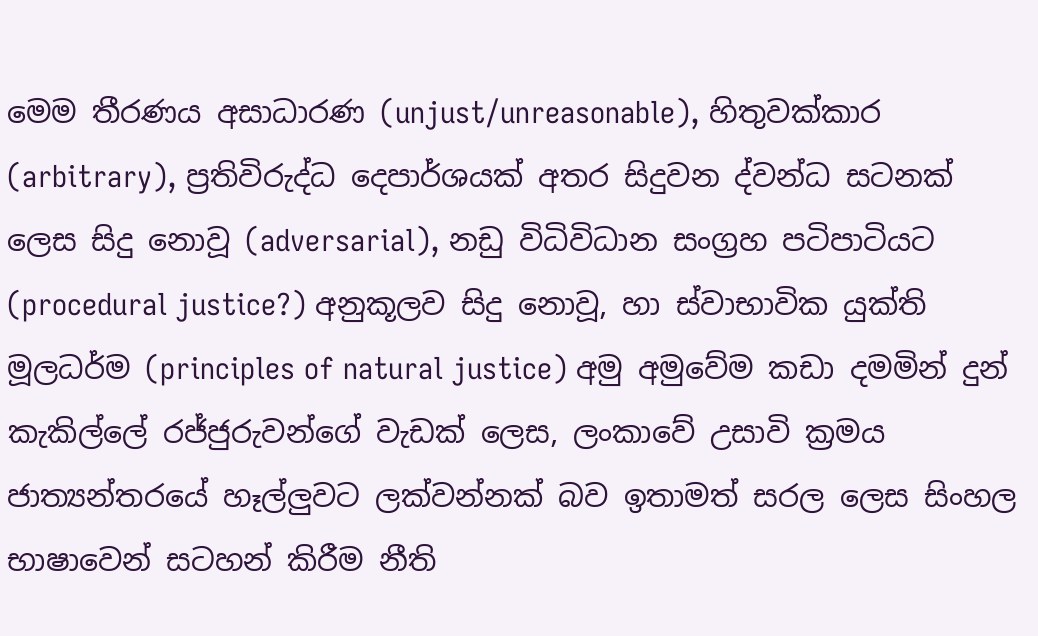මෙම තීරණය අසාධාරණ (unjust/unreasonable), හිතුවක්කාර (arbitrary), ප්‍රතිවිරුද්ධ දෙපාර්ශයක් අතර සිදුවන ද්වන්ධ සටනක් ලෙස සිදු නොවූ (adversarial), නඩු විධිවිධාන සංග්‍රහ පටිපාටියට (procedural justice?) අනුකූලව සිදු නොවූ, හා ස්වාභාවික යුක්ති මූලධර්ම (principles of natural justice) අමු අමුවේම කඩා දමමින් දුන් කැකිල්ලේ රජ්ජුරුවන්ගේ වැඩක් ලෙස, ලංකාවේ උසාවි ක්‍රමය ජාත්‍යන්තරයේ හෑල්ලුවට ලක්වන්නක් බව ඉතාමත් සරල ලෙස සිංහල භාෂාවෙන් සටහන් කිරීම නීති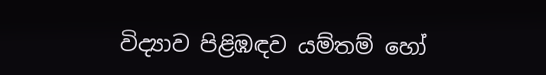විද්‍යාව පිළිඹඳව යම්තම් හෝ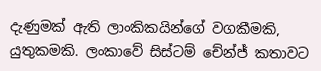දැණුමක් ඇති ලාංකිකයින්ගේ වගකීමකි, යුතුකමකි. ලංකාවේ සිස්ටම් චේන්ජ් කතාවට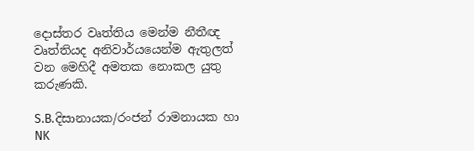දොස්තර වෘත්තිය මෙන්ම නීතීඥ වෘත්තියද අනිවාර්යයෙන්ම ඇතුලත් වන මෙහිදී අමතක නොකල යුතු කරුණකි.

S.B.දිසානායක/රංජන් රාමනායක හා NK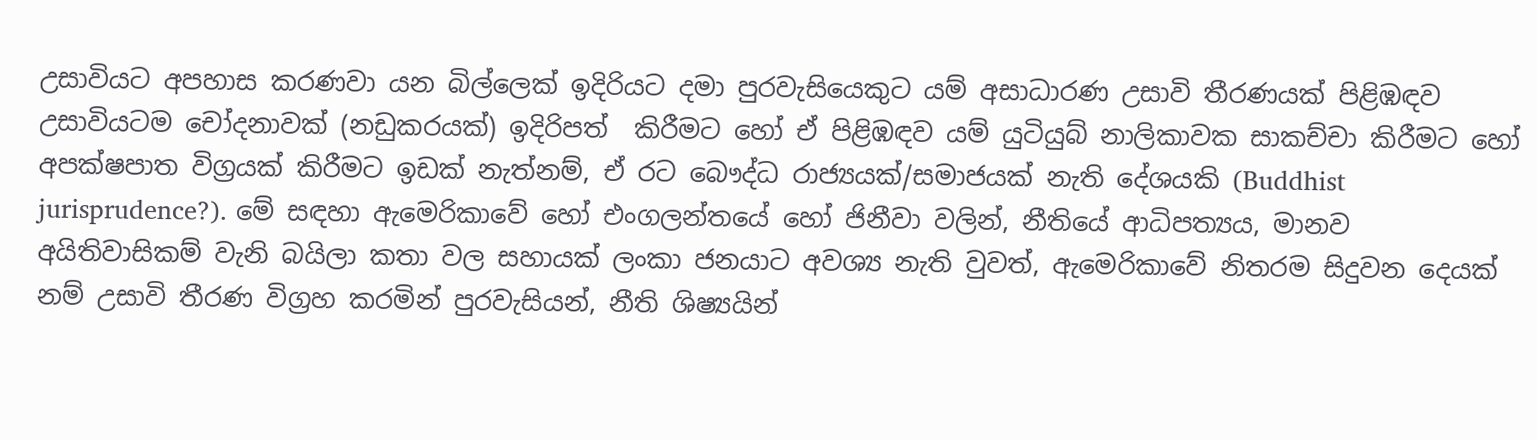උසාවියට අපහාස කරණවා යන බිල්ලෙක් ඉදිරියට දමා පුරවැසියෙකුට යම් අසාධාරණ උසාවි තීරණයක් පිළිඹඳව උසාවියටම චෝදනාවක් (නඩුකරයක්) ඉදිරිපත්  කිරීමට හෝ ඒ පිළිඹඳව යම් යුටියුබ් නාලිකාවක සාකච්චා කිරීමට හෝ අපක්ෂපාත විග්‍රයක් කිරීමට ඉඩක් නැත්නම්, ඒ රට බෞද්ධ රාජ්‍යයක්/සමාජයක් නැති දේශයකි (Buddhist jurisprudence?). මේ සඳහා ඇමෙරිකාවේ හෝ එංගලන්තයේ හෝ ජිනීවා වලින්, නීතියේ ආධිපත්‍යය, මානව අයිතිවාසිකම් වැනි බයිලා කතා වල සහායක් ලංකා ජනයාට අවශ්‍ය නැති වුවත්, ඇමෙරිකාවේ නිතරම සිදුවන දෙයක් නම් උසාවි තීරණ විග්‍රහ කරමින් පුරවැසියන්, නීති ශිෂ්‍යයින්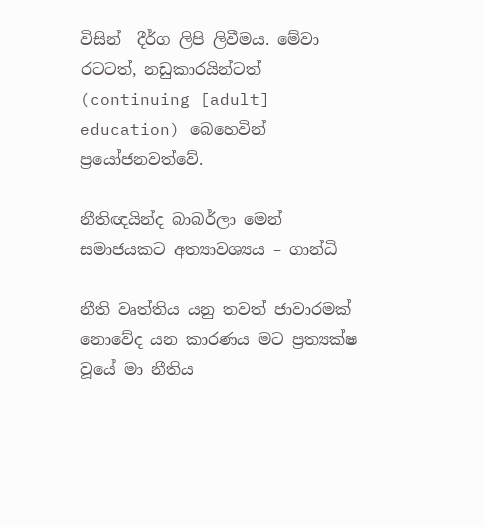විසින්  දීර්ග ලිපි ලිවීමය. මේවා රටටත්, නඩුකාරයින්ටත් (continuing [adult] education) බෙහෙවින් ප්‍රයෝජනවත්වේ.

නීතිඥයින්ද බාබර්ලා මෙන් සමාජයකට අත්‍යාවශ්‍යය – ගාන්ධි

නීති වෘත්තිය යනු තවත් ජාවාරමක් නොවේද යන කාරණය මට ප්‍රත්‍යක්ෂ වූයේ මා නීතිය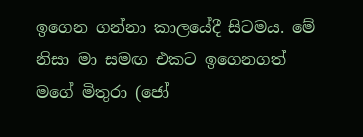ඉගෙන ගන්නා කාලයේදී සිටමය. මේ නිසා මා සමඟ එකට ඉගෙනගත් මගේ මිතුරා (ජෝ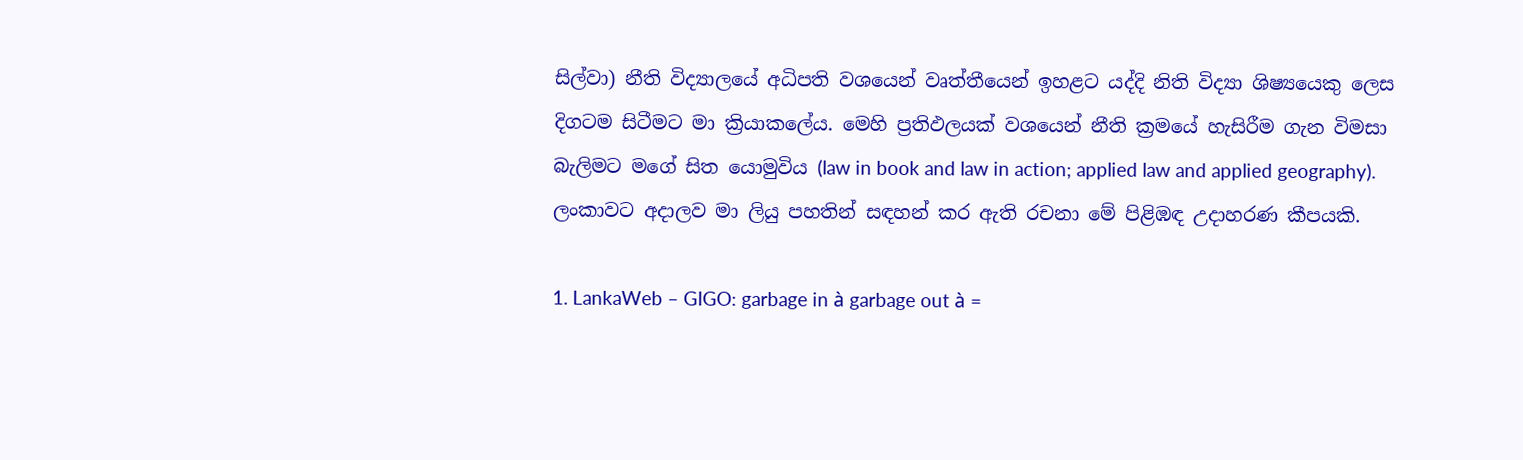සිල්වා) නීති විද්‍යාලයේ අධිපති වශයෙන් වෘත්තීයෙන් ඉහළට යද්දි නිති විද්‍යා ශිෂ්‍යයෙකු ලෙස දිගටම සිටීමට මා ක්‍රියාකලේය. මෙහි ප්‍රතිඵලයක් වශයෙන් නීති ක්‍රමයේ හැසිරීම ගැන විමසා බැලිමට මගේ සිත යොමුවිය (law in book and law in action; applied law and applied geography). ලංකාවට අදාලව මා ලියු පහතින් සඳහන් කර ඇති රචනා මේ පිළිඹඳ උදාහරණ කීපයකි.

1. LankaWeb – GIGO: garbage in à garbage out à =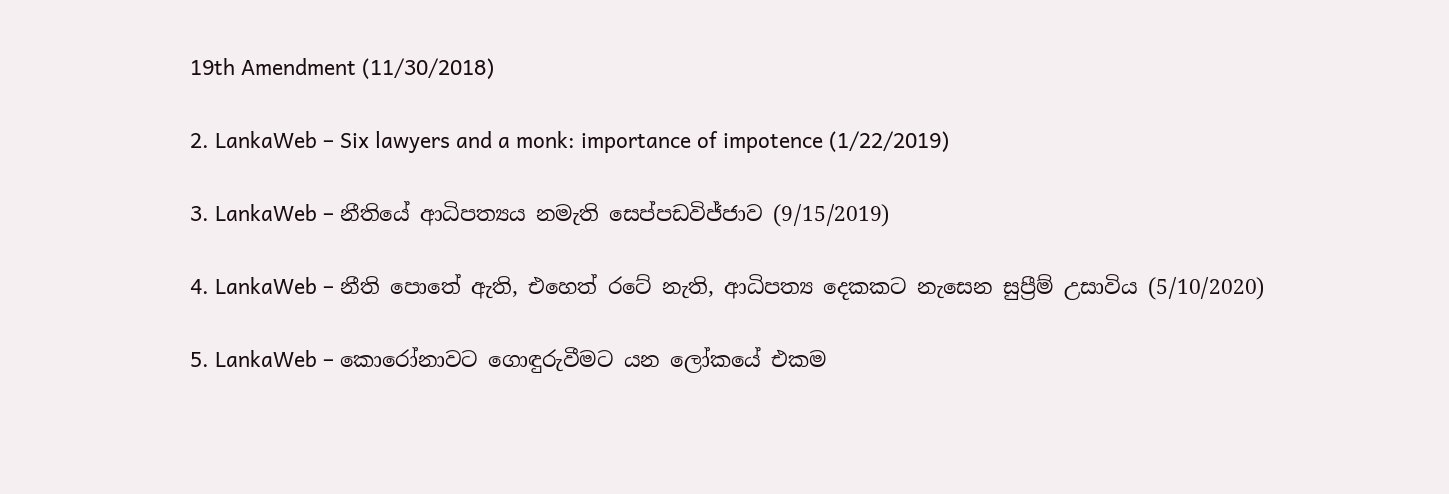19th Amendment (11/30/2018)

2. LankaWeb – Six lawyers and a monk: importance of impotence (1/22/2019)

3. LankaWeb – නීතියේ ආධිපත්‍යය නමැති සෙප්පඩවිජ්ජාව (9/15/2019)

4. LankaWeb – නීති පොතේ ඇති, එහෙත් රටේ නැති, ආධිපත්‍ය දෙකකට නැසෙන සුප්‍රීම් උසාවිය (5/10/2020)

5. LankaWeb – කොරෝනාවට ගොඳුරුවීමට යන ලෝකයේ එකම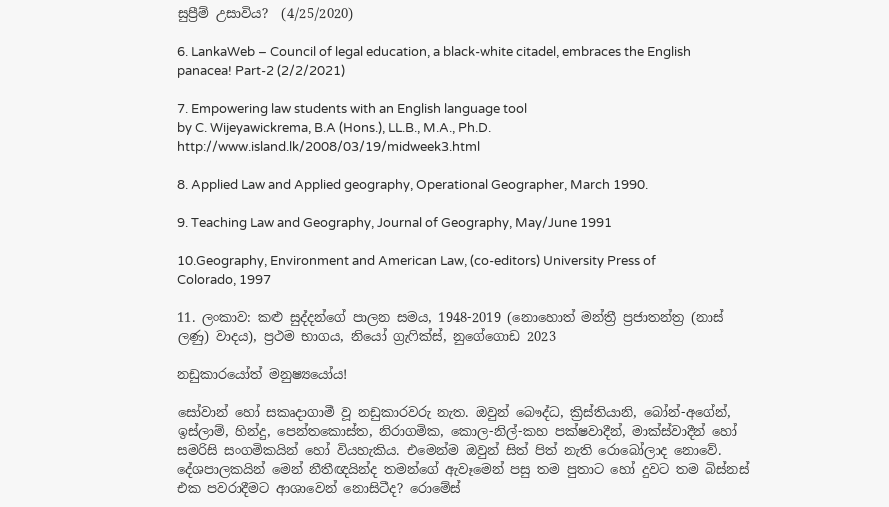සුප්‍රීම් උසාවිය?  (4/25/2020)

6. LankaWeb – Council of legal education, a black-white citadel, embraces the English panacea! Part-2 (2/2/2021)

7. Empowering law students with an English language tool
by C. Wijeyawickrema, B.A (Hons.), LL.B., M.A., Ph.D. http://www.island.lk/2008/03/19/midweek3.html

8. Applied Law and Applied geography, Operational Geographer, March 1990.

9. Teaching Law and Geography, Journal of Geography, May/June 1991

10.Geography, Environment and American Law, (co-editors) University Press of Colorado, 1997

11. ලංකාව: කළු සුද්දන්ගේ පාලන සමය, 1948-2019 (නොහොත් මන්ත්‍රී ප්‍රජාතන්ත්‍ර (නාස් ලණු) වාදය), ප්‍රථම භාගය, නියෝ ග්‍රැෆික්ස්, නුගේගොඩ 2023

නඩුකාරයෝත් මනුෂ්‍යයෝය!

සෝවාන් හෝ සකෘදාගාමී වූ නඩුකාරවරු නැත. ඔවුන් බෞද්ධ, ක්‍රිස්තියානි, බෝන්-අගේන්, ඉස්ලාම්, හින්දු, පෙන්තකොස්ත, නිරාගමික, කොල-නිල්-කහ පක්ෂවාදීන්, මාක්ස්වාදීන් හෝ සමරිසි සංගමිකයින් හෝ වියහැකිය. එමෙන්ම ඔවුන් සිත් පිත් නැති රොබෝලාද නොවේ. දේශපාලකයින් මෙන් නීතීඥයින්ද තමන්ගේ ඇවෑමෙන් පසු තම පුතාට හෝ දුවට තම බිස්නස් එක පවරාදීමට ආශාවෙන් නොසිටීද? රොමේස්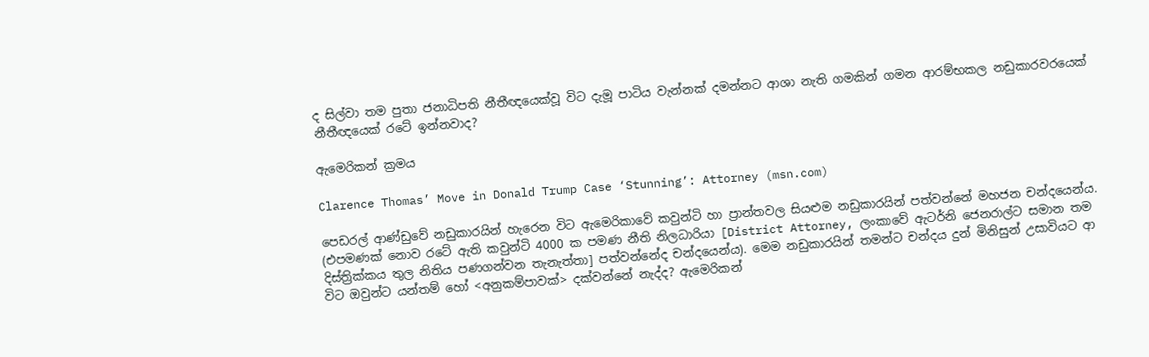ද සිල්වා තම පුතා ජනාධිපති නීතීඥයෙක්වූ විට දැමූ පාටිය වැන්නක් දමන්නට ආශා නැති ගමකින් ගමන ආරම්භකල නඩුකාරවරයෙක් නීතීඥයෙක් රටේ ඉන්නවාද?

ඇමෙරිකන් ක්‍රමය

Clarence Thomas’ Move in Donald Trump Case ‘Stunning’: Attorney (msn.com)

පෙඩරල් ආණ්ඩුවේ නඩුකාරයින් හැරෙන විට ඇමෙරිකාවේ කවුන්ටි හා ප්‍රාන්තවල සියළුම නඩුකාරයින් පත්වන්නේ මහජන චන්දයෙන්ය. (එපමණක් නොව රටේ ඇති කවුන්ටි 4000 ක පමණ නීති නිලධාරියා [District Attorney, ලංකාවේ ඇටර්නි ජෙනරාල්ට සමාන තම දිස්ත්‍රික්කය තුල නිතිය පණගන්වන තැනැත්තා] පත්වන්නේද චන්දයෙන්ය). මෙම නඩුකාරයින් තමන්ට චන්දය දුන් මිනිසුන් උසාවියට ආ විට ඔවුන්ට යන්තම් හෝ <අනුකම්පාවක්> දක්වන්නේ නැද්ද? ඇමෙරිකන්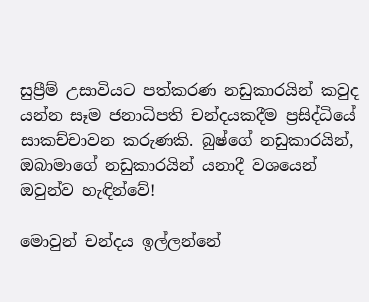සුප්‍රීම් උසාවියට පත්කරණ නඩුකාරයින් කවුද යන්න සෑම ජනාධිපති චන්දයකදීම ප්‍රසිද්ධියේ සාකච්චාවන කරුණකි. බුෂ්ගේ නඩුකාරයින්, ඔබාමාගේ නඩුකාරයින් යනාදී වශයෙන් ඔවුන්ව හැඳින්වේ!

මොවුන් චන්දය ඉල්ලන්නේ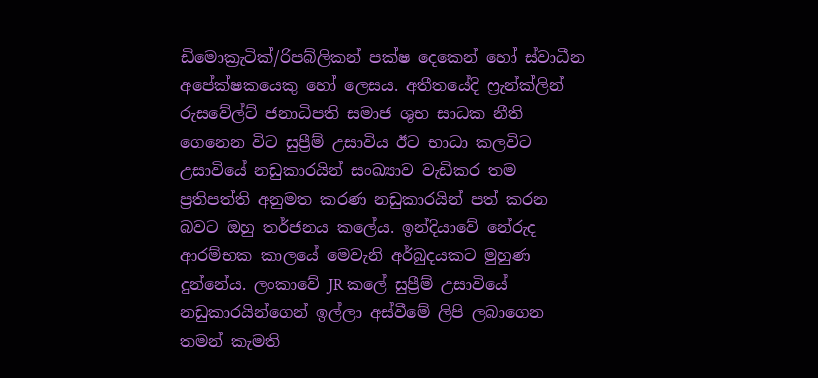ඩිමොක්‍රැටික්/රිපබ්ලිකන් පක්ෂ දෙකෙන් හෝ ස්වාධීන අපේක්ෂකයෙකු හෝ ලෙසය. අතීතයේදි ෆ්‍රැන්ක්ලින් රුසවේල්ට් ජනාධිපති සමාජ ශුභ සාධක නීති ගෙනෙන විට සුප්‍රීම් උසාවිය ඊට භාධා කලවිට උසාවියේ නඩුකාරයින් සංඛ්‍යාව වැඩිකර තම ප්‍රතිපත්ති අනුමත කරණ නඩුකාරයින් පත් කරන බවට ඔහු තර්ජනය කලේය. ඉන්දියාවේ නේරුද ආරම්භක කාලයේ මෙවැනි අර්බුදයකට මුහුණ දුන්නේය. ලංකාවේ JR කලේ සුප්‍රීම් උසාවියේ නඩුකාරයින්ගෙන් ඉල්ලා අස්වීමේ ලිපි ලබාගෙන තමන් කැමති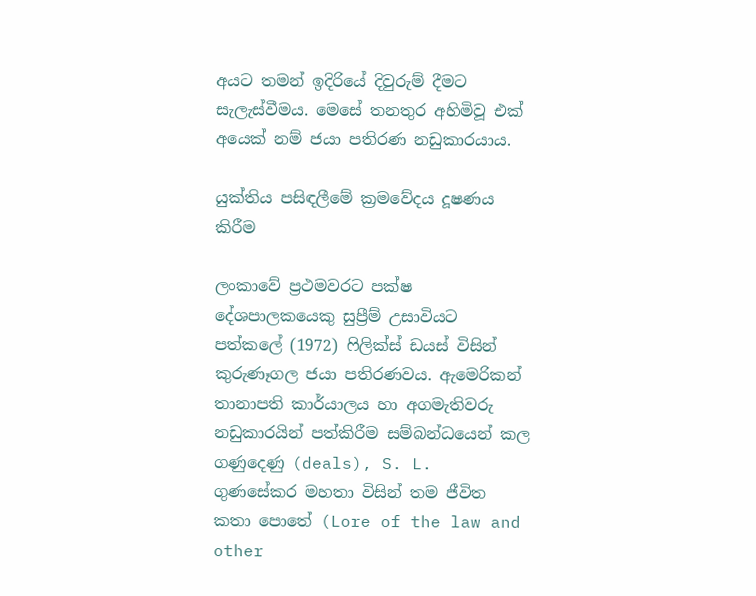අයට තමන් ඉදිරියේ දිවුරුම් දීමට සැලැස්වීමය. මෙසේ තනතුර අහිමිවූ එක් අයෙක් නම් ජයා පතිරණ නඩුකාරයාය.

යුක්තිය පසිඳලීමේ ක්‍රමවේදය දූෂණය කිරීම

ලංකාවේ ප්‍රථමවරට පක්ෂ දේශපාලකයෙකු සුප්‍රීම් උසාවියට පත්කලේ (1972) ෆිලික්ස් ඩයස් විසින් කුරුණෑගල ජයා පතිරණවය. ඇමෙරිකන් තානාපති කාර්යාලය හා අගමැතිවරු නඩුකාරයින් පත්කිරීම සම්බන්ධයෙන් කල ගණුදෙණු (deals), S. L.  ගුණසේකර මහතා විසින් තම ජීවිත කතා පොතේ (Lore of the law and other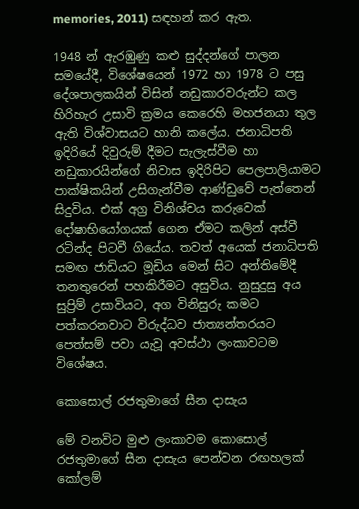memories, 2011) සඳහන් කර ඇත.

1948 න් ඇරඹුණු කළු සුද්දන්ගේ පාලන සමයේදී, විශේෂයෙන් 1972 හා 1978 ට පසු දේශපාලකයින් විසින් නඩුකාරවරුන්ට කල හිරිහැර උසාවි ක්‍රමය කෙරෙහි මහජනයා තුල ඇති විශ්වාසයට හානි කලේය. ජනාධිපති ඉදිරියේ දිවුරුම් දීමට සැලැස්වීම හා නඩුකාරයින්ගේ නිවාස ඉදිරිපිට පෙලපාලියාමට පාක්ෂිකයින් උසිගැන්වීම ආණ්ඩුවේ පැත්තෙන් සිදුවිය. එක් අග්‍ර විනිශ්චය කරුවෙක් දෝෂාභියෝගයක් ගෙන ඒමට කලින් අස්වී රටින්ද පිටවී ගියේය. තවත් අයෙක් ජනාධිපති සමඟ ජාඩියට මූඩිය මෙන් සිට අන්තිමේදී තනතුරෙන් පහකිරීමට අසුවිය. නුසුදුසු අය සුප්‍රිම් උසාවියට, අග විනිසුරු කමට පත්කරනවාට විරුද්ධව ජාත්‍යන්තරයට පෙත්සම් පවා යැවූ අවස්ථා ලංකාවටම විශේෂය.

කොසොල් රජතුමාගේ සීන දාසැය

මේ වනවිට මුළු ලංකාවම කොසොල් රජතුමාගේ සීන දාසැය පෙන්වන රඟහලක් කෝලම්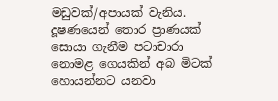මඩුවක්/අපායක් වැනිය. දූෂණයෙන් තොර ප්‍රාණයක් සොයා ගැනීම පටාචාරා නොමළ ගෙයකින් අබ මිටක් හොයන්නට යනවා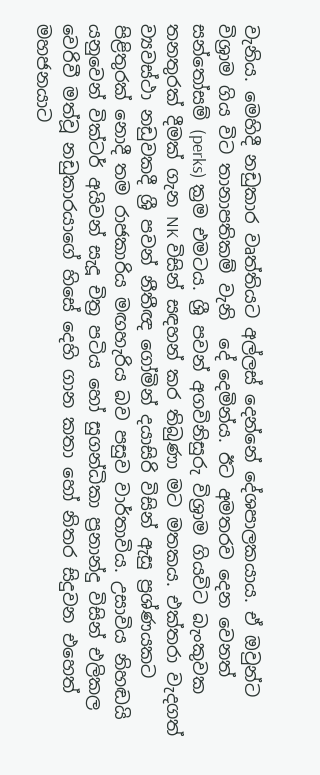වැනිය. මෙහිදී නඩුකාර වෘත්තියට අල්ලස් දෙන්නේ දේශපාලකයාය. ඒ ඔවුන්ට විශ්‍රාම ගිය විට තානාපතිකම් වැනි  දේ දෙමින්ය. ඊට අමතරව දෙන වෙනත් සන්තෝසම් (perks) ක්‍රම එමටය. ශ්‍රී පවන් අගවිනිසුරු විශ්‍රාම ගියවිට බැංකුවක තනතුරක් දීමක් ගැන NK විසින් සඳහන් කර තිබුණා මට මතකය. එක්තරා වැදගත් ව්‍යවස්ථා නඩුවකදී ශ්‍රී පවන් නීතීඥ ගෝමින් දයාසිරි විසින් ඇසු ප්‍රශ්ණයකට පිළිතුරක් නොදී තම රාජකාරිය මඟහැරිය බව පසුව වාර්තාවිය. උසාවිය නිහඬයි යනුවෙන් වික්ටර් අයිවන් සැදූ චිත්‍ර පටිය හෝ සුගන්ධිකා ප්‍රනාන්දු විසින් එලිකල වෙරිවී මත්වූ නඩුකාරයාගේ හිසේ දෙහි ගාන කතා හෝ නිතර සිදුවන එහෙත් මහජනයාට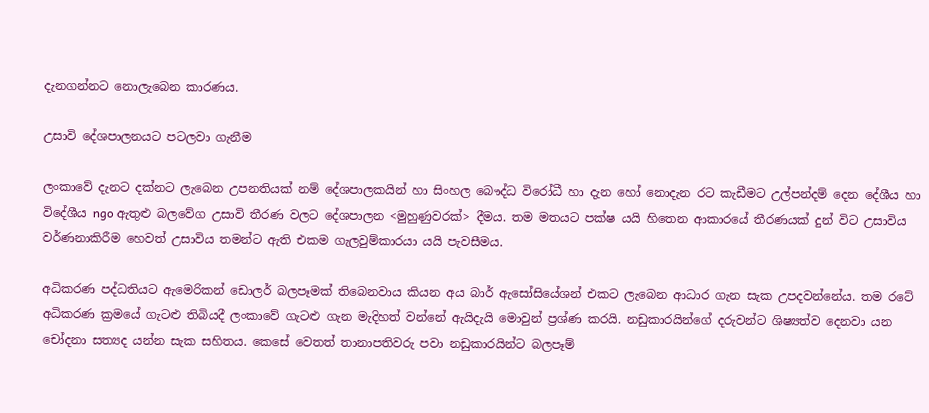දැනගන්නට නොලැබෙන කාරණය.

උසාවි දේශපාලනයට පටලවා ගැනීම

ලංකාවේ දැනට දක්නට ලැබෙන උපනතියක් නම් දේශපාලකයින් හා සිංහල බෞද්ධ විරෝධී හා දැන හෝ නොදැන රට කැඩීමට උල්පන්දම් දෙන දේශීය හා විදේශීය ngo ඇතුළු බලවේග උසාවි තීරණ වලට දේශපාලන <මුහුණුවරක්> දීමය. තම මතයට පක්ෂ යයි හිතෙන ආකාරයේ තීරණයක් දුන් විට උසාවිය වර්ණනාකිරීම හෙවත් උසාවිය තමන්ට ඇති එකම ගැලවුම්කාරයා යයි පැවසීමය.

අධිකරණ පද්ධතියට ඇමෙරිකන් ඩොලර් බලපෑමක් තිබෙනවාය කියන අය බාර් ඇසෝසියේශන් එකට ලැබෙන ආධාර ගැන සැක උපදවන්නේය. තම රටේ අධිකරණ ක්‍රමයේ ගැටළු තිබියදී ලංකාවේ ගැටළු ගැන මැදිහත් වන්නේ ඇයිදැයි මොවුන් ප්‍රශ්ණ කරයි. නඩුකාරයින්ගේ දරුවන්ට ශිෂ්‍යත්ව දෙනවා යන චෝදනා සත්‍යද යන්න සැක සහිතය. කෙසේ වෙතත් තානාපතිවරු පවා නඩුකාරයින්ට බලපෑම්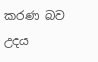කරණ බව උදය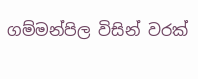ගම්මන්පිල විසින් වරක්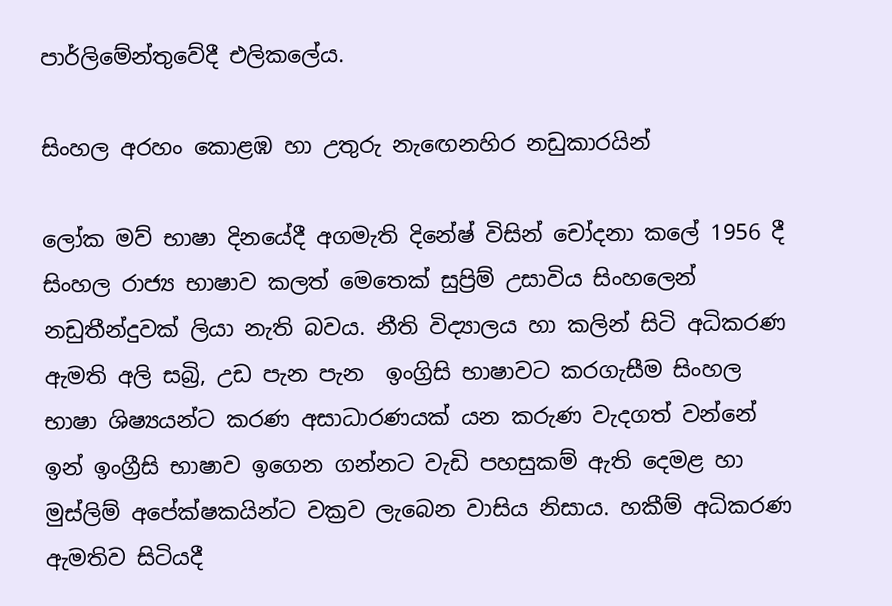පාර්ලිමේන්තුවේදී එලිකලේය.

සිංහල අරහං කොළඹ හා උතුරු නැඟෙනහිර නඩුකාරයින්

ලෝක මව් භාෂා දිනයේදී අගමැති දිනේෂ් විසින් චෝදනා කලේ 1956 දී සිංහල රාජ්‍ය භාෂාව කලත් මෙතෙක් සුප්‍රිම් උසාවිය සිංහලෙන් නඩුතීන්දුවක් ලියා නැති බවය. නීති විද්‍යාලය හා කලින් සිටි අධිකරණ ඇමති අලි සබ්‍රි, උඩ පැන පැන  ඉංග්‍රිසි භාෂාවට කරගැසීම සිංහල භාෂා ශිෂ්‍යයන්ට කරණ අසාධාරණයක් යන කරුණ වැදගත් වන්නේ ඉන් ඉංග්‍රීසි භාෂාව ඉගෙන ගන්නට වැඩි පහසුකම් ඇති දෙමළ හා මුස්ලිම් අපේක්ෂකයින්ට වක්‍රව ලැබෙන වාසිය නිසාය. හකීම් අධිකරණ ඇමතිව සිටියදී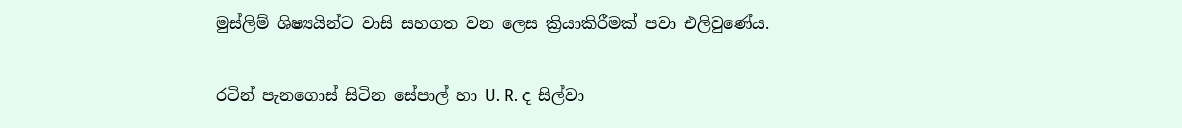මුස්ලිම් ශිෂ්‍යයින්ට වාසි සහගත වන ලෙස ක්‍රියාකිරීමක් පවා එලිවුණේය.

රටින් පැනගොස් සිටින සේපාල් හා U. R. ද සිල්වා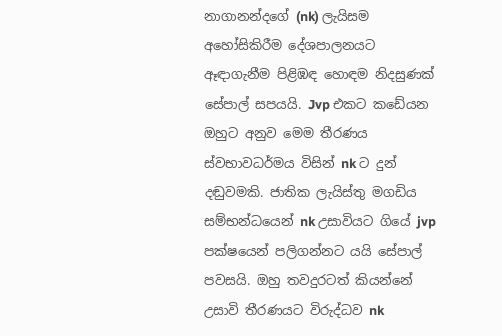නාගානන්දගේ (nk) ලැයිසම අහෝසිකිරීම දේශපාලනයට ඈඳාගැනීම පිළිඹඳ හොඳම නිදසුණක් සේපාල් සපයයි. Jvp එකට කඩේයන ඔහුට අනුව මෙම තීරණය ස්වභාවධර්මය විසින් nk ට දුන් දඬුවමකි. ජාතික ලැයිස්තු මගඩිය සම්භන්ධයෙන් nk උසාවියට ගියේ jvp පක්ෂයෙන් පලිගන්නට යයි සේපාල් පවසයි. ඔහු තවදුරටත් කියන්නේ උසාවි තීරණයට විරුද්ධව nk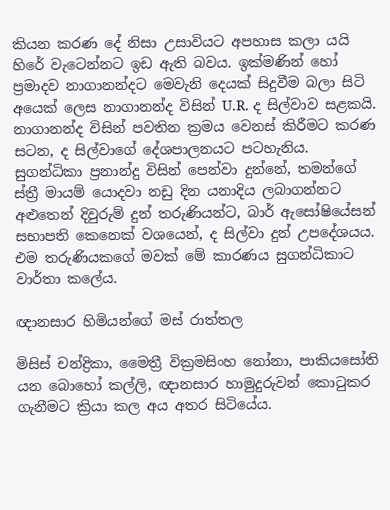කියන කරණ දේ නිසා උසාවියට අපහාස කලා යයි හිරේ වැටෙන්නට ඉඩ ඇති බවය. ඉක්මණින් හෝ  ප්‍රමාදව නාගානන්දට මෙවැනි දෙයක් සිදුවීම බලා සිටි අයෙක් ලෙස නාගානන්ද විසින් U.R. ද සිල්වාව සළකයි. නාගානන්ද විසින් පවතින ක්‍රමය වෙනස් කිරීමට කරණ සටන, ද සිල්වාගේ දේශපාලනයට පටහැනිය. සුගන්ධිකා ප්‍රනාන්දු විසින් පෙන්වා දුන්නේ, තමන්ගේ ස්ත්‍රී මායම් යොදවා නඩු දින යනාදිය ලබාගන්නට අළුතෙන් දිවුරුම් දුන් තරුණියන්ට, බාර් ඇසෝෂියේසන් සභාපති කෙනෙක් වශයෙන්, ද සිල්වා දුන් උපදේශයය. එම තරුණියකගේ මවක් මේ කාරණය සුගන්ධිකාට වාර්තා කලේය.

ඥානසාර හිමියන්ගේ මස් රාත්තල

මිසිස් චන්ද්‍රිකා, මෛත්‍රී වික්‍රමසිංහ නෝනා, පාකියසෝති යන බොහෝ කල්ලි, ඥානසාර හාමුදුරුවන් කොටුකර ගැනීමට ක්‍රියා කල අය අතර සිටියේය.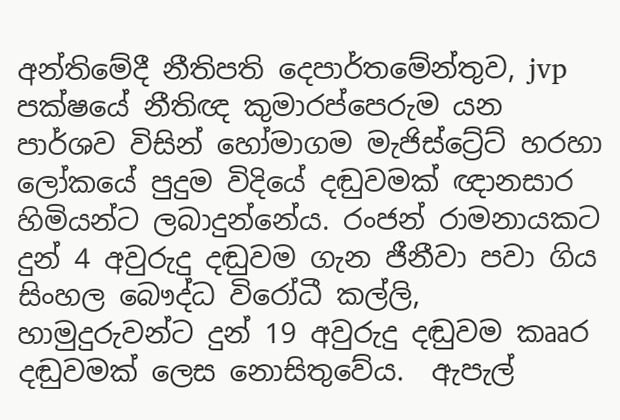අන්තිමේදී නීතිපති දෙපාර්තමේන්තුව, jvp පක්ෂයේ නීතිඥ කුමාරප්පෙරුම යන පාර්ශව විසින් හෝමාගම මැජිස්ට්‍රේට් හරහා ලෝකයේ පුදුම විදියේ දඬුවමක් ඥානසාර හිමියන්ට ලබාදුන්නේය. රංජන් රාමනායකට දුන් 4 අවුරුදු දඬුවම ගැන ජීනීවා පවා ගිය සිංහල බෞද්ධ විරෝධී කල්ලි, හාමුදුරුවන්ට දුන් 19 අවුරුදු දඬුවම කෲර දඬුවමක් ලෙස නොසිතුවේය.  ඇපැල්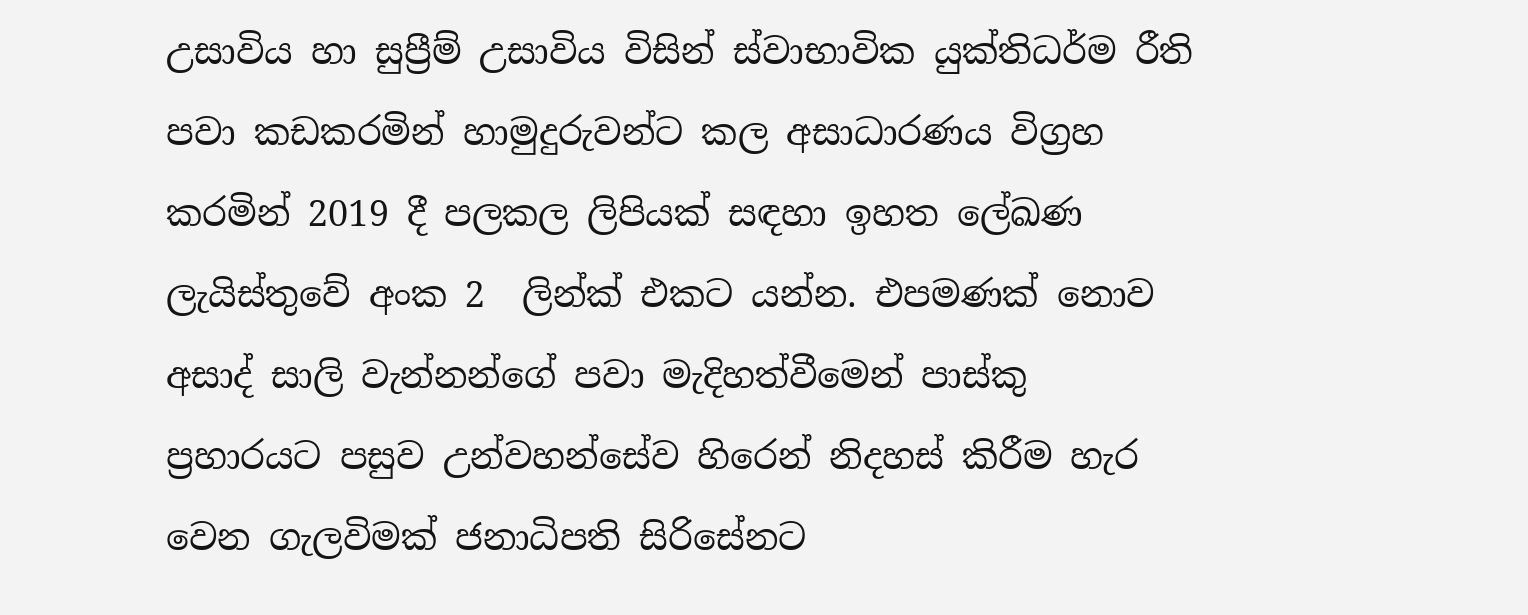උසාවිය හා සුප්‍රීම් උසාවිය විසින් ස්වාභාවික යුක්තිධර්ම රීති පවා කඩකරමින් හාමුදුරුවන්ට කල අසාධාරණය විග්‍රහ කරමින් 2019 දී පලකල ලිපියක් සඳහා ඉහත ලේඛණ ලැයිස්තුවේ අංක 2  ලින්ක් එකට යන්න. එපමණක් නොව අසාද් සාලි වැන්නන්ගේ පවා මැදිහත්වීමෙන් පාස්කු ප්‍රහාරයට පසුව උන්වහන්සේව හිරෙන් නිදහස් කිරීම හැර වෙන ගැලවිමක් ජනාධිපති සිරිසේනට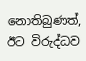නොතිබුණත්, ඊට විරුද්ධව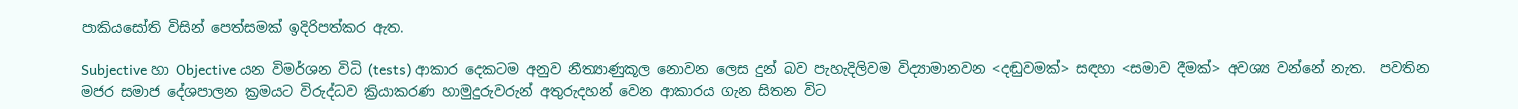පාකියසෝති විසින් පෙත්සමක් ඉදිරිපත්කර ඇත.

Subjective හා Objective යන විමර්ශන විධි (tests) ආකාර දෙකටම අනුව නීත්‍යාණුකූල නොවන ලෙස දුන් බව පැහැදිලිවම විද්‍යාමානවන <දඬුවමක්> සඳහා <සමාව දීමක්> අවශ්‍ය වන්නේ නැත.  පවතින මජර සමාජ දේශපාලන ක්‍රමයට විරුද්ධව ක්‍රියාකරණ හාමුදුරුවරුන් අතුරුදහන් වෙන ආකාරය ගැන සිතන විට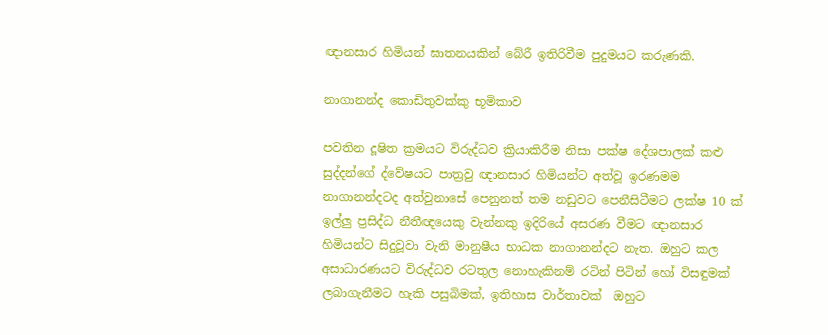ඥානසාර හිමියන් ඝාතනයකින් බේරී ඉතිරිවීම පුදුමයට කරුණකි.

නාගානන්ද කොඩිතුවක්කු භූමිකාව

පවතින දූෂිත ක්‍රමයට විරුද්ධව ක්‍රියාකිරීම නිසා පක්ෂ දේශපාලක් කළු සුද්දන්ගේ ද්වේෂයට පාත්‍රවු ඥානසාර හිමියන්ට අත්වූ ඉරණමම නාගානන්දටද අත්වුනාසේ පෙනුනත් තම නඩුවට පෙනීසිටීමට ලක්ෂ 10 ක් ඉල්ලු ප්‍රසිද්ධ නීතීඥයෙකු වැන්නකු ඉදිරියේ අසරණ වීමට ඥානසාර හිමියන්ට සිදුවූවා වැනි මානුෂීය භාධක නාගානන්දට නැත. ඔහුට කල අසාධාරණයට විරුද්ධව රටතුල නොහැකිනම් රටින් පිටින් හෝ විසඳුමක් ලබාගැනීමට හැකි පසුබිමක්, ඉතිහාස වාර්තාවක්  ඔහුට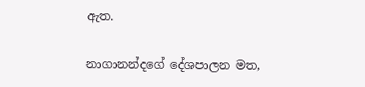ඇත.

නාගානන්දගේ දේශපාලන මත,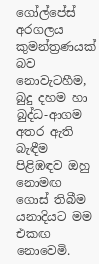ගෝල්පේස් අරගලය කුමන්ත්‍රණයක් බව නොවැටහීම, බුදු දහම හා බුද්ධ-ආගම අතර ඇති බැඳීම පිළිඹඳව ඔහු නොමඟ ගොස් තිබීම යනාදියට මම එකඟ නොවෙමි.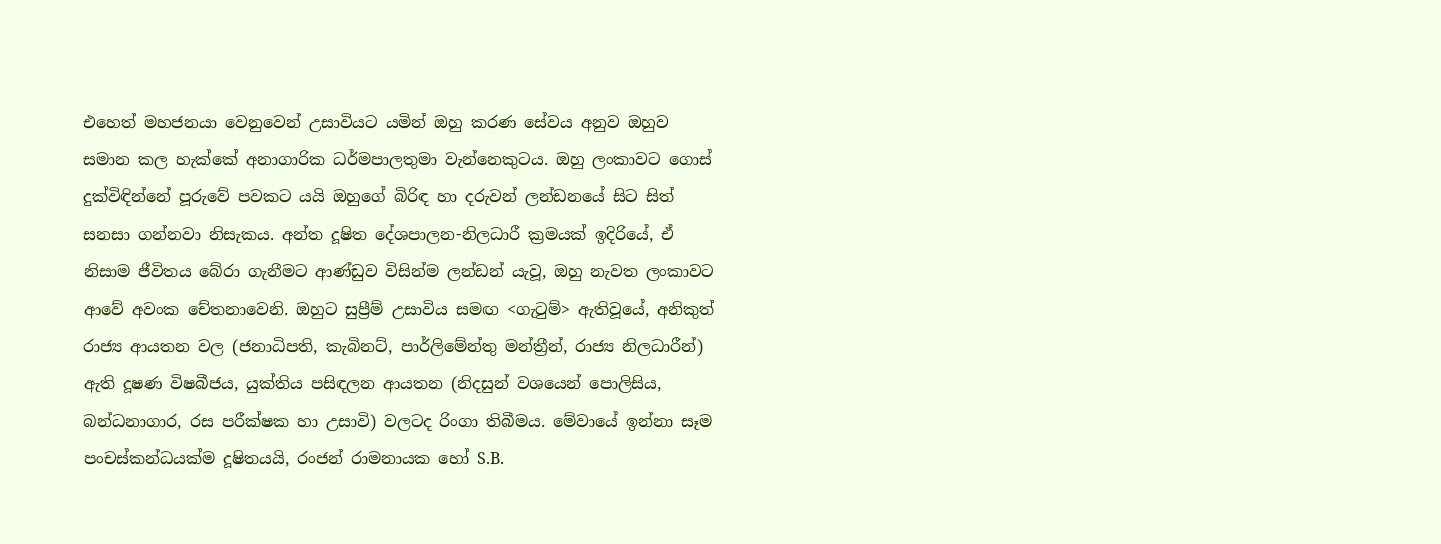එහෙත් මහජනයා වෙනුවෙන් උසාවියට යමින් ඔහු කරණ සේවය අනුව ඔහුව සමාන කල හැක්කේ අනාගාරික ධර්මපාලතුමා වැන්නෙකුටය. ඔහු ලංකාවට ගොස් දුක්විඳින්නේ පූරුවේ පවකට යයි ඔහුගේ බිරිඳ හා දරුවන් ලන්ඩනයේ සිට සිත් සනසා ගන්නවා නිසැකය. අන්ත දූෂිත දේශපාලන-නිලධාරී ක්‍රමයක් ඉදිරියේ, ඒ නිසාම ජීවිතය බේරා ගැනීමට ආණ්ඩුව විසින්ම ලන්ඩන් යැවූ, ඔහු නැවත ලංකාවට ආවේ අවංක චේතනාවෙනි. ඔහුට සුප්‍රීම් උසාවිය සමඟ <ගැටුම්> ඇතිවූයේ, අනිකුත් රාජ්‍ය ආයතන වල (ජනාධිපති, කැබිනට්, පාර්ලිමේන්තු මන්ත්‍රීන්, රාජ්‍ය නිලධාරීන්) ඇති දූෂණ විෂබීජය, යුක්තිය පසිඳලන ආයතන (නිදසුන් වශයෙන් පොලිසිය, බන්ධනාගාර, රස පරීක්ෂක හා උසාවි) වලටද රිංගා තිබීමය. මේවායේ ඉන්නා සෑම පංචස්කන්ධයක්ම දූෂිතයයි, රංජන් රාමනායක හෝ S.B.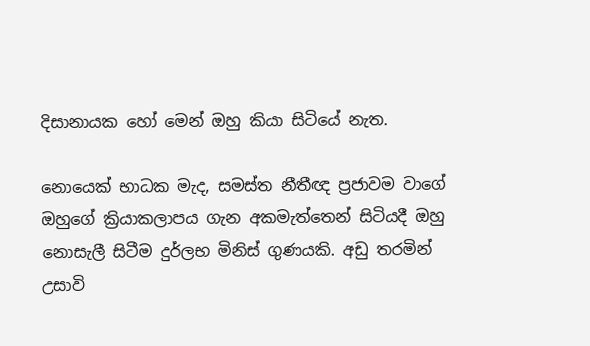දිසානායක හෝ මෙන් ඔහු කියා සිටියේ නැත.

නොයෙක් භාධක මැද, සමස්ත නීතීඥ ප්‍රජාවම වාගේ ඔහුගේ ක්‍රියාකලාපය ගැන අකමැත්තෙන් සිටියදී ඔහු නොසැලී සිටීම දුර්ලභ මිනිස් ගුණයකි. අඩු තරමින් උසාවි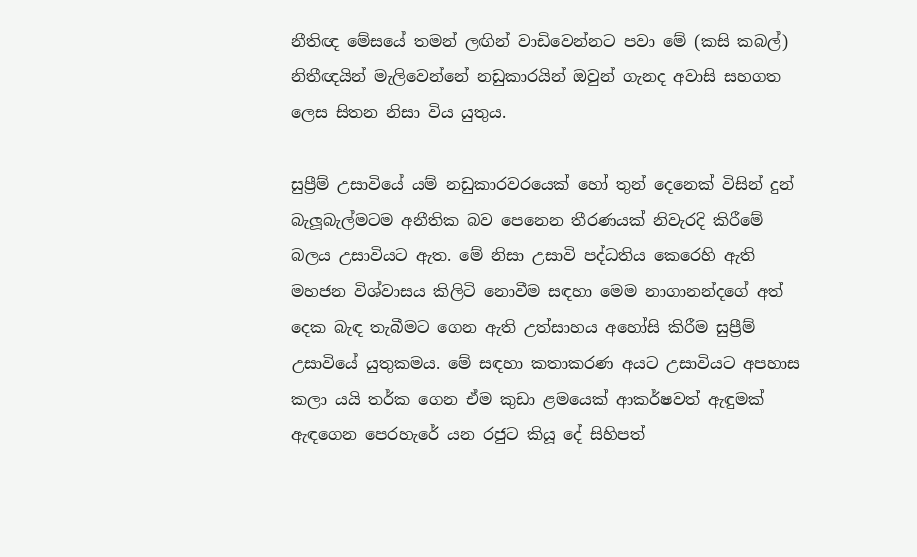නීතිඥ මේසයේ තමන් ලඟින් වාඩිවෙන්නට පවා මේ (කසි කබල්) නිතීඥයින් මැලිවෙන්නේ නඩුකාරයින් ඔවුන් ගැනද අවාසි සහගත ලෙස සිතන නිසා විය යුතුය.

සුප්‍රීම් උසාවියේ යම් නඩුකාරවරයෙක් හෝ තුන් දෙනෙක් විසින් දුන් බැලූබැල්මටම අනීතික බව පෙනෙන තීරණයක් නිවැරදි කිරීමේ බලය උසාවියට ඇත. මේ නිසා උසාවි පද්ධතිය කෙරෙහි ඇති මහජන විශ්වාසය කිලිටි නොවීම සඳහා මෙම නාගානන්දගේ අත් දෙක බැඳ තැබීමට ගෙන ඇති උත්සාහය අහෝසි කිරීම සුප්‍රීම් උසාවියේ යුතුකමය. මේ සඳහා කතාකරණ අයට උසාවියට අපහාස කලා යයි තර්ක ගෙන ඒම කුඩා ළමයෙක් ආකර්ෂවත් ඇඳුමක් ඇඳගෙන පෙරහැරේ යන රජුට කියූ දේ සිහිපත්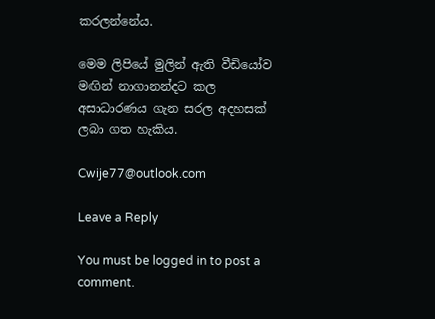කරලන්නේය.

මෙම ලිපියේ මුලින් ඇති වීඩියෝව මඟින් නාගානන්දට කල අසාධාරණය ගැන සරල අදහසක් ලබා ගත හැකිය.

Cwije77@outlook.com

Leave a Reply

You must be logged in to post a comment.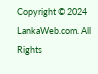Copyright © 2024 LankaWeb.com. All Rights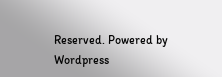Reserved. Powered by Wordpress